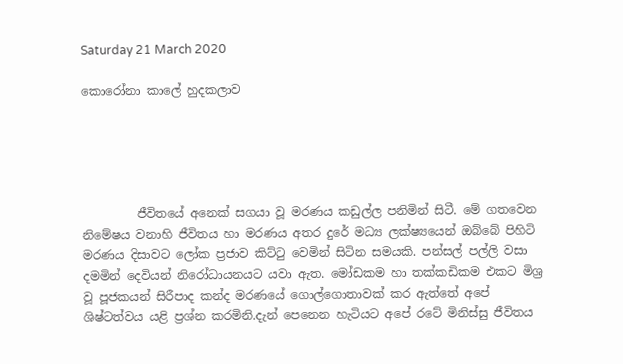Saturday 21 March 2020

කොරෝනා කාලේ හුදකලාව





         ජීවිතයේ අනෙක් සගයා වූ මරණය කඩුල්ල පනිමින් සිටී. මේ ගතවෙන නිමේෂය වනාහි ජීවිතය හා මරණය අතර දුරේ මධ්‍ය ලක්ෂ්‍යයෙන් ඔබ්බේ පිහිටි මරණය දිසාවට ලෝක ප්‍රජාව කිට්ටු වෙමින් සිටින සමයකි. පන්සල් පල්ලි වසා දමමින් දෙවියන් නිරෝධායනයට යවා ඇත. මෝඩකම හා තක්කඩිකම එකට මිශ්‍ර වූ පූජකයන් සිරීපාද කන්ද මරණයේ ගොල්ගොතාවක් කර ඇත්තේ අපේ ශිෂ්ටත්වය යළි ප්‍රශ්න කරමිනි.දැන් පෙනෙන හැටියට අපේ රටේ මිනිස්සු ජීවිතය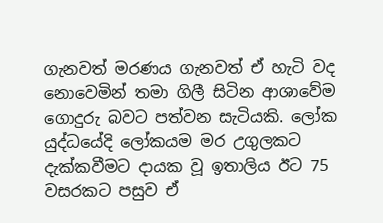ගැනවත් මරණය ගැනවත් ඒ හැටි වද නොවෙමින් තමා ගිලී සිටින ආශාවේම ගොදුරු බවට පත්වන සැටියකි. ලෝක යුද්ධයේදි ලෝකයම මර උගුලකට දැක්කවීමට දායක වූ ඉතාලිය ඊට 75 වසරකට පසුව ඒ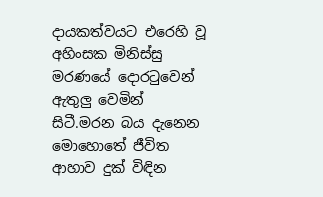දායකත්වයට එරෙහි වූ අහිංසක මිනිස්සු මරණයේ දොරටුවෙන් ඇතුලු වෙමින් සිටී.මරන බය දැනෙන මොහොතේ ජීවිත ආහාව දුක් විඳින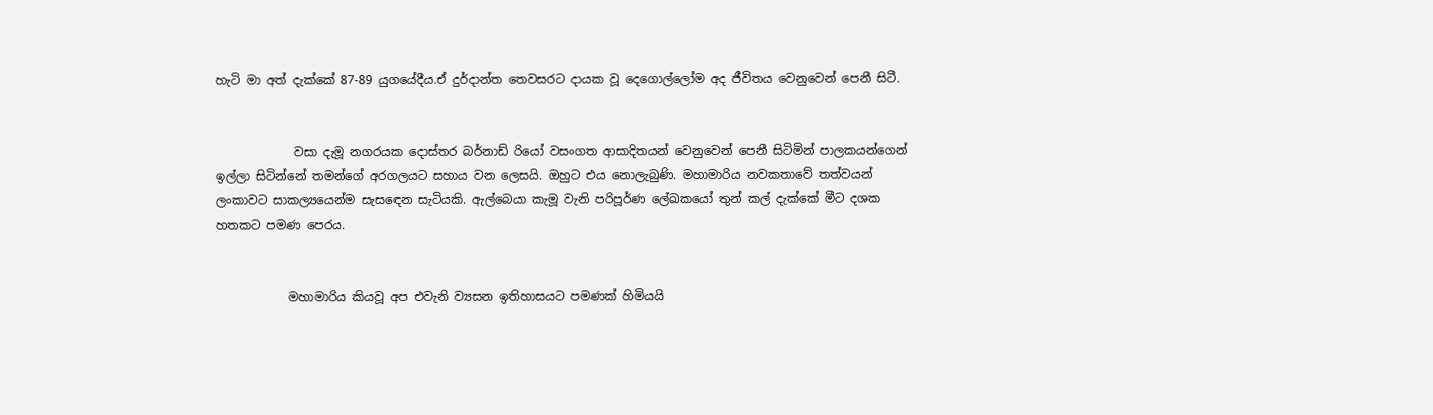හැටි මා අත් දැක්කේ 87-89 යුගයේදීය.ඒ දුර්දාන්ත තෙවසරට දායක වූ දෙගොල්ලෝම අද ජීවිතය වෙනුවෙන් පෙනී සිටී.


             වසා දැමූ නගරයක දොස්තර බර්නාඩ් රියෝ වසංගත ආසාදිතයන් වෙනුවෙන් පෙනී සිටිමින් පාලකයන්ගෙන් ඉල්ලා සිටින්නේ තමන්ගේ අරගලයට සහාය වන ලෙසයි. ඔහුට එය නොලැබුණි. මහාමාරිය නවකතාවේ තත්වයන් ලංකාවට සාකල්‍යයෙන්ම සැසඳෙන සැටියකි. ඇල්බෙයා කැමූ වැනි පරිපූර්ණ ලේඛකයෝ තුන් කල් දැක්කේ මීට දශක හතකට පමණ පෙරය.


            මහාමාරිය කියවූ අප එවැනි ව්‍යසන ඉතිහාසයට පමණක් හිමියයි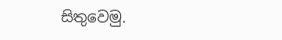සිතුවෙමු.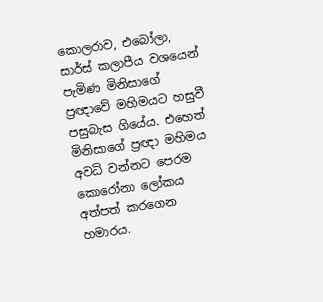කොලරාව, එබෝලා, සාර්ස් කලාපීය වශයෙන් පැමිණ මිනිසාගේ ප්‍රඥාවේ මහිමයට හසුවී පසුබැස ගියේය. එහෙත් මිනිසාගේ ප්‍රඥා මහිමය අවධි වන්නට පෙරම කොරෝනා ලෝකය අත්පත් කරගෙන හමාරය.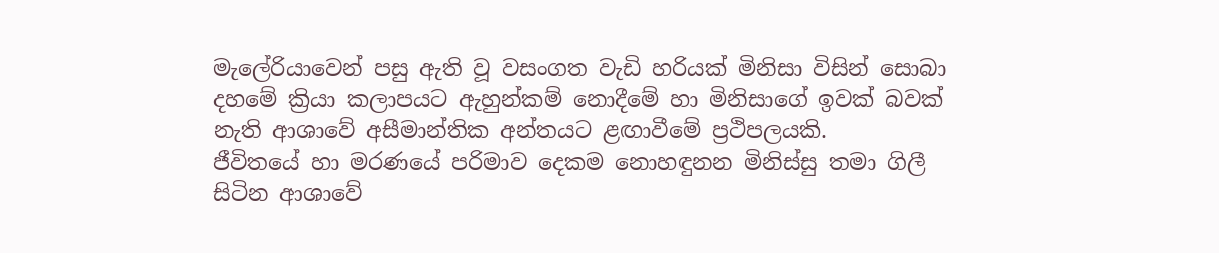මැලේරියාවෙන් පසු ඇති වූ වසංගත වැඩි හරියක් මිනිසා විසින් සොබා දහමේ ක්‍රියා කලාපයට ඇහුන්කම් නොදීමේ හා මිනිසාගේ ඉවක් බවක් නැති ආශාවේ අසීමාන්තික අන්තයට ළඟාවීමේ ප්‍රථිපලයකි.
ජීවිතයේ හා මරණයේ පරිමාව දෙකම නොහඳුනන මිනිස්සු තමා ගිලී සිටින ආශාවේ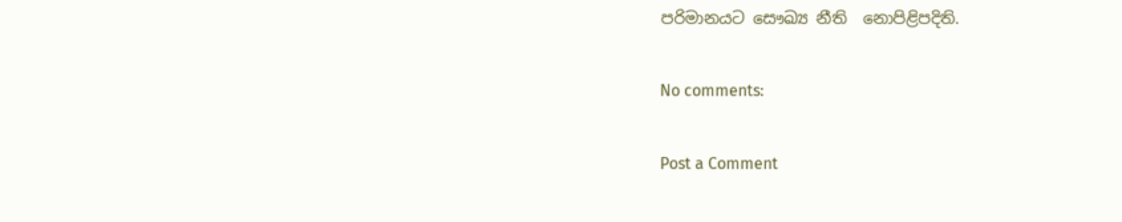පරිමානයට සෞඛ්‍ය නීති  නොපිළිපදිති.

No comments:

Post a Comment